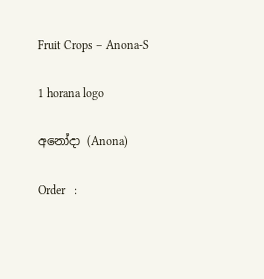Fruit Crops – Anona-S

1 horana logo

අනෝදා (Anona)

Order   :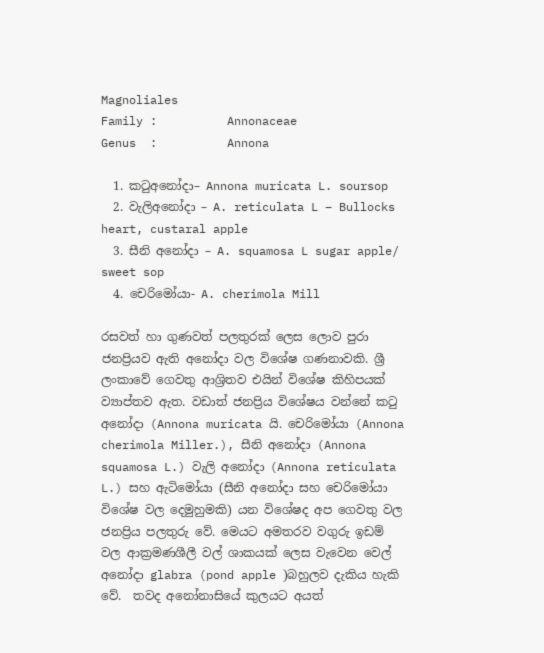Magnoliales
Family :          Annonaceae
Genus  :          Annona

  1. කටුඅනෝදා– Annona muricata L. soursop
  2. වැලිඅනෝදා – A. reticulata L – Bullocks heart, custaral apple
  3. සීනි අනෝදා – A. squamosa L sugar apple/ sweet sop
  4. චෙරිමෝයා- A. cherimola Mill

රසවත් හා ගුණවත් පලතුරක් ලෙස ලොව පුරා ජනප්‍රියව ඇති අනෝදා වල විශේෂ ගණනාවකි. ශ්‍රී ලංකාවේ ගෙවතු ආශ්‍රිතව එයින් විශේෂ කිහිපයක් ව්‍යාප්තව ඇත. වඩාත් ජනප්‍රිය විශේෂය වන්නේ කටු අනෝදා (Annona muricata යි. චෙරිමෝයා (Annona cherimola Miller.), සීනි අනෝදා (Annona squamosa L.) වැලි අනෝදා (Annona reticulata L.) සහ ඇටිමෝයා (සීනි අනෝදා සහ චෙරිමෝයා විශේෂ වල දෙමුහුමකි) යන විශේෂද අප ගෙවතු වල ජනප්‍රිය පලතුරු වේ. මෙයට අමතරව වගුරු ඉඩම් වල ආක්‍රමණශීලී වල් ශාකයක් ලෙස වැවෙන වෙල් අනෝදා glabra (pond apple )බහුලව දැකිය හැකි වේ.  තවද අනෝනාසියේ කුලයට අයත්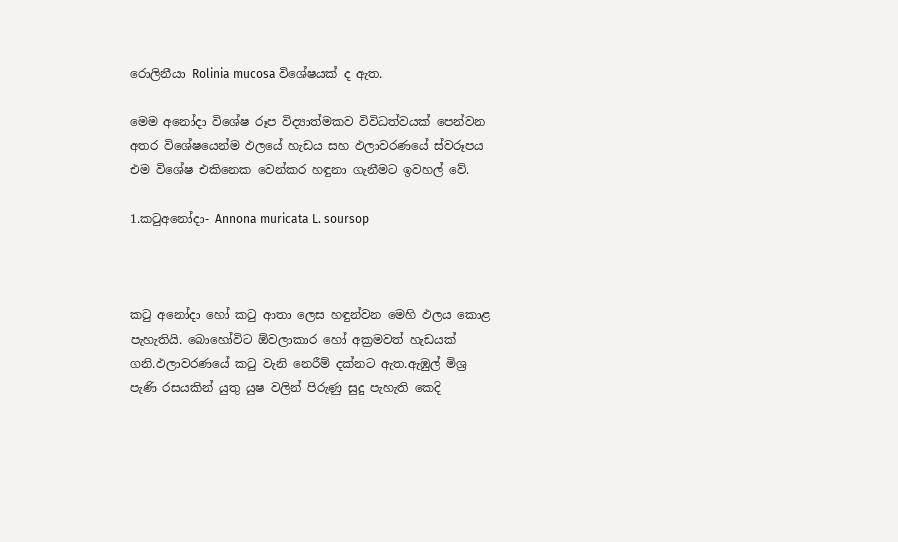රොලිනීයා Rolinia mucosa විශේෂයක් ද ඇත.

මෙම අනෝදා විශේෂ රූප විද්‍යාත්මකව විවිධත්වයක් පෙන්වන අතර විශේෂයෙන්ම ඵලයේ හැඩය සහ ඵලාවරණයේ ස්වරූපය එම විශේෂ එකිනෙක වෙන්කර හඳුනා ගැනීමට ඉවහල් වේ.

1.කටුඅනෝදා- Annona muricata L. soursop



කටු අනෝදා හෝ කටු ආතා ලෙස හඳුන්වන මෙහි ඵලය කොළ පැහැතියි. බොහෝවිට ඕවලාකාර හෝ අක්‍රමවත් හැඩයක් ගනි.ඵලාවරණයේ කටු වැනි නෙරීම් දක්නට ඇත.ඇඹුල් මිශ්‍ර පැණි රසයකින් යුතු යුෂ වලින් පිරුණු සුදු පැහැති කෙදි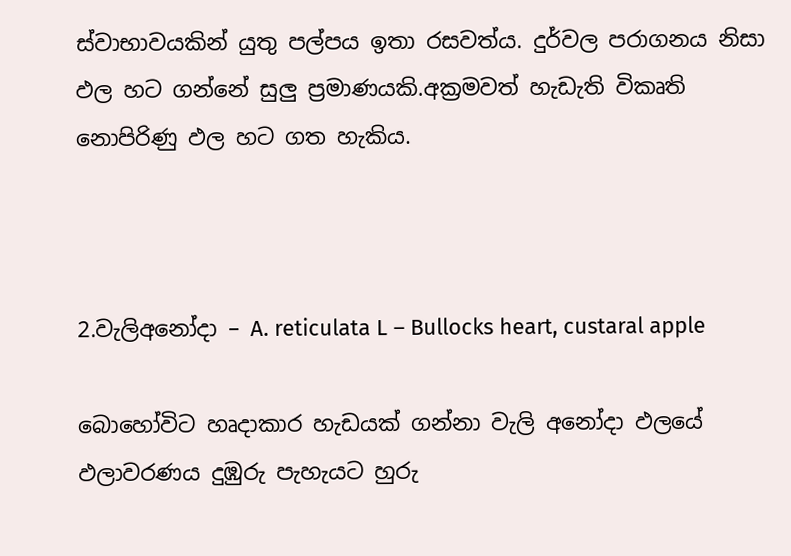ස්වාභාවයකින් යුතු පල්පය ඉතා රසවත්ය. දුර්වල පරාගනය නිසා ඵල හට ගන්නේ සුලු ප්‍රමාණයකි.අක්‍රමවත් හැඩැති විකෘති නොපිරිණු ඵල හට ගත හැකිය.



2.වැලිඅනෝදා – A. reticulata L – Bullocks heart, custaral apple

බොහෝවිට හෘදාකාර හැඩයක් ගන්නා වැලි අනෝදා ඵලයේ ඵලාවරණය දුඹුරු පැහැයට හුරු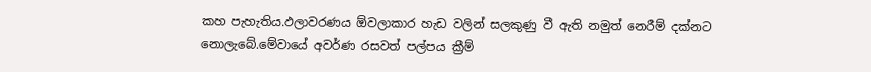කහ පැහැතිය.ඵලාවරණය ඕවලාකාර හැඩ වලින් සලකුණු වී ඇති නමුත් නෙරීම් දක්නට නොලැබේ.මේවායේ අවර්ණ රසවත් පල්පය ක්‍රීම්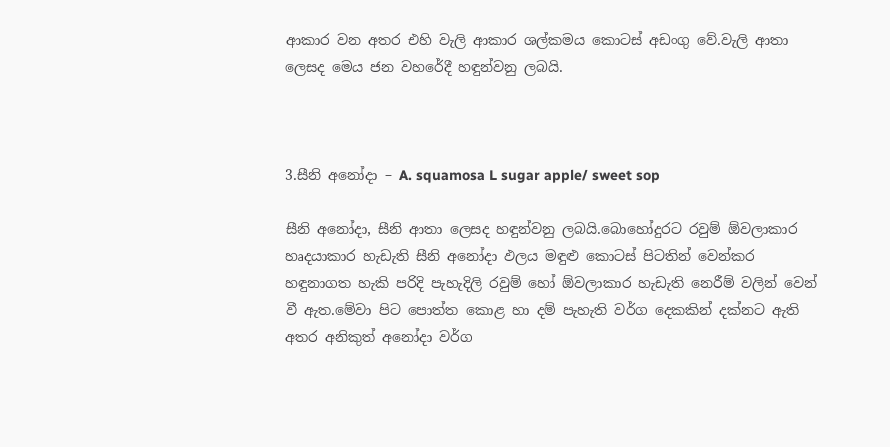ආකාර වන අතර එහි වැලි ආකාර ශල්කමය කොටස් අඩංගු වේ.වැලි ආතා ලෙසද මෙය ජන වහරේදී හඳුන්වනු ලබයි.



3.සීනි අනෝදා – A. squamosa L sugar apple/ sweet sop

සීනි අනෝදා, සීනි ආතා ලෙසද හඳුන්වනු ලබයි.බොහෝදුරට රවුම් ඕවලාකාර හෘදයාකාර හැඩැති සීනි අනෝදා ඵලය මඳුළු කොටස් පිටතින් වෙන්කර හඳුනාගත හැකි පරිදි පැහැදිලි රවුම් හෝ ඕවලාකාර හැඩැති නෙරීම් වලින් වෙන් වී ඇත.මේවා පිට පොත්ත කොළ හා දම් පැහැති වර්ග දෙකකින් දක්නට ඇති අතර අනිකුත් අනෝදා වර්ග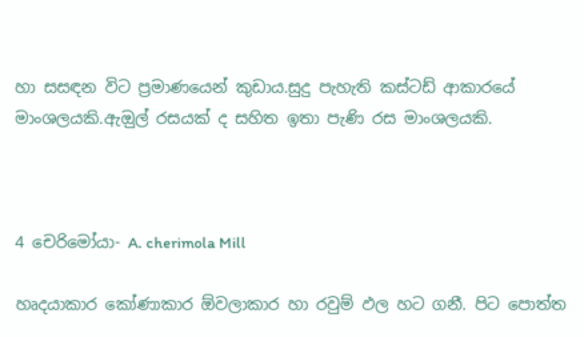හා සසඳන විට ප්‍රමාණයෙන් කුඩාය.සුදු පැහැති කස්ටඩ් ආකාරයේ මාංශලයකි.ඇඔුල් රසයක් ද සහිත ඉතා පැණි රස මාංශලයකි.



4 චෙරිමෝයා- A. cherimola Mill

හෘදයාකාර කෝණාකාර ඕවලාකාර හා රවුම් ඵල හට ගනී. පිට පොත්ත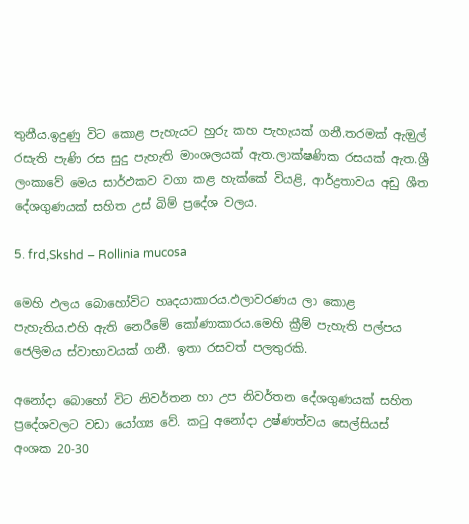තුනීය.ඉදුණු විට කොළ පැහැයට හුරු කහ පැහැයක් ගනී.තරමක් ඇඔුල් රසැති පැණි රස සුදු පැහැති මාංශලයක් ඇත.ලාක්ෂණික රසයක් ඇත.ශ්‍රී ලංකාවේ මෙය සාර්ඵකව වගා කළ හැක්කේ වියළි, ආර්ද්‍රතාවය අඩු ශීත දේශගුණයක් සහිත උස් බිම් ප්‍රදේශ වලය.

5. frd,Skshd – Rollinia mucosa

මෙහි ඵලය බොහෝවිට හෘදයාකාරය.ඵලාවරණය ලා කොළ පැහැතිය.එහි ඇති නෙරීමේ කෝණාකාරය.මෙහි ක්‍රීම් පැහැති පල්පය ජෙලිමය ස්වාභාවයක් ගනී. ඉතා රසවත් පලතුරකි.

අනෝදා බොහෝ විට නිවර්තන හා උප නිවර්තන දේශගුණයක් සහිත ප්‍රදේශවලට වඩා යෝග්‍ය වේ. කටු අනෝදා උෂ්ණත්වය සෙල්සියස් අංශක 20-30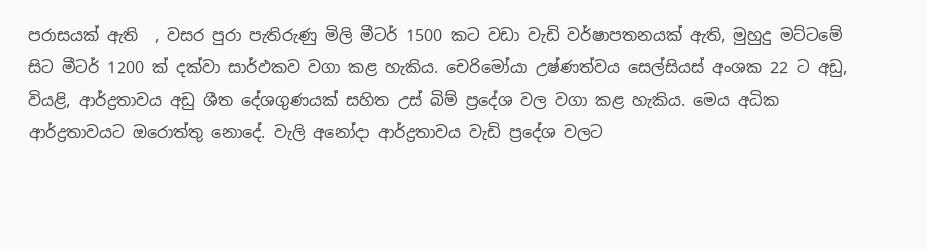පරාසයක් ඇති  , වසර පුරා පැතිරුණු මිලි මීටර් 1500 කට වඩා වැඩි වර්ෂාපතනයක් ඇති, මුහුදු මට්ටමේ සිට මීටර් 1200 ක් දක්වා සාර්ඵකව වගා කළ හැකිය. චෙරිමෝයා උෂ්ණත්වය සෙල්සියස් අංශක 22 ට අඩු, වියළි, ආර්ද්‍රතාවය අඩු ශීත දේශගුණයක් සහිත උස් බිම් ප්‍රදේශ වල වගා කළ හැකිය. මෙය අධික ආර්ද්‍රතාවයට ඔරොත්තු නොදේ. වැලි අනෝදා ආර්ද්‍රතාවය වැඩි ප්‍රදේශ වලට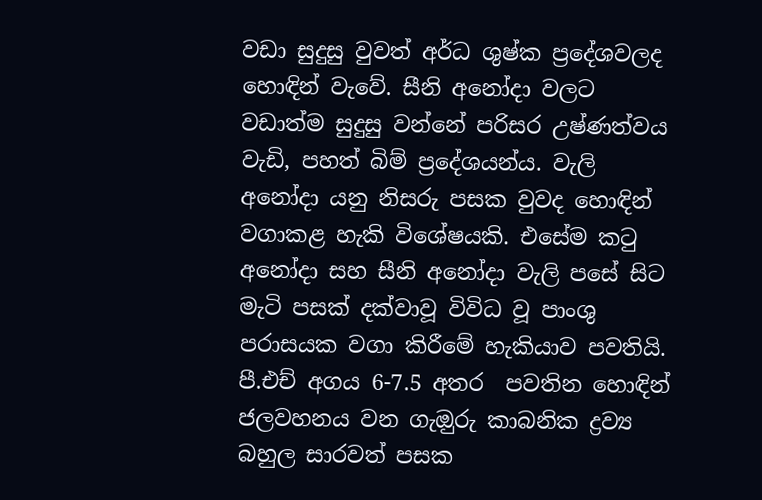වඩා සුදුසු වුවත් අර්ධ ශුෂ්ක ප්‍රදේශවලද හොඳින් වැවේ. සීනි අනෝදා වලට වඩාත්ම සුදුසු වන්නේ පරිසර උෂ්ණත්වය වැඩි, පහත් බිම් ප්‍රදේශයන්ය. වැලි අනෝදා යනු නිසරු පසක වුවද හොඳින් වගාකළ හැකි විශේෂයකි. එසේම කටු අනෝදා සහ සීනි අනෝදා වැලි පසේ සිට මැටි පසක් දක්වාවූ විවිධ වූ පාංශු පරාසයක වගා කිරීමේ හැකියාව පවතියි. පී.එච් අගය 6-7.5 අතර  පවතින හොඳින් ජලවහනය වන ගැඔුරු කාබනික ද්‍රව්‍ය බහුල සාරවත් පසක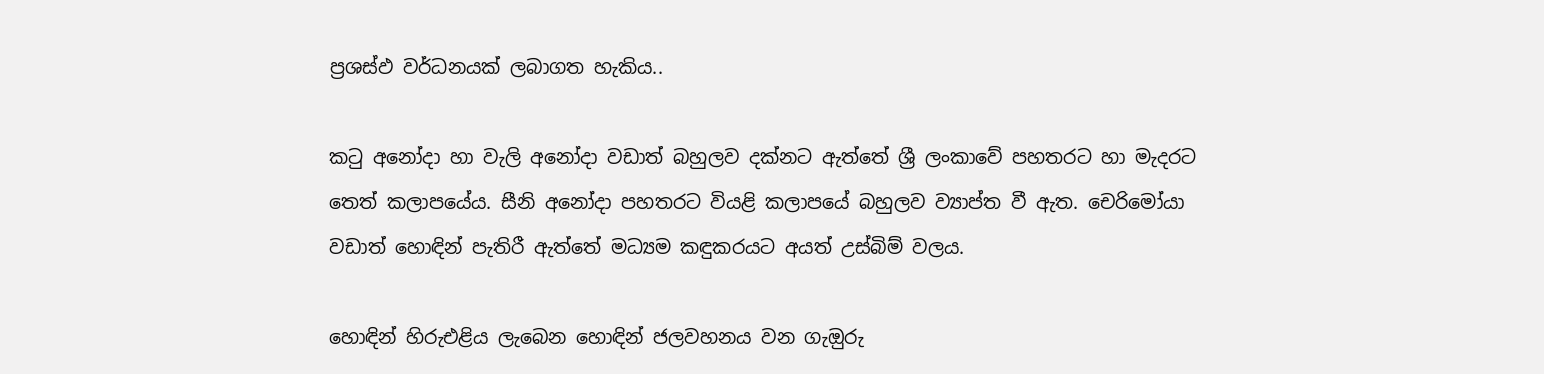ප්‍රශස්ඵ වර්ධනයක් ලබාගත හැකිය..

කටු අනෝදා හා වැලි අනෝදා වඩාත් බහුලව දක්නට ඇත්තේ ශ්‍රී ලංකාවේ පහතරට හා මැදරට තෙත් කලාපයේය. සීනි අනෝදා පහතරට වියළි කලාපයේ බහුලව ව්‍යාප්ත වී ඇත. චෙරිමෝයා වඩාත් හොඳින් පැතිරී ඇත්තේ මධ්‍යම කඳුකරයට අයත් උස්බිම් වලය.

හොඳින් හිරුඑළිය ලැබෙන හොඳින් ජලවහනය වන ගැඔුරු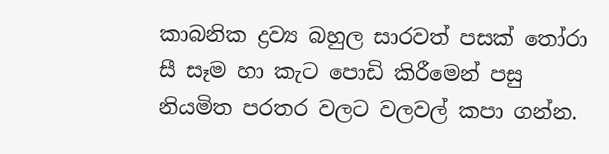කාබනික ද්‍රව්‍ය බහුල සාරවත් පසක් තෝරා සී සෑම හා කැට පොඩි කිරීමෙන් පසු නියමිත පරතර වලට වලවල් කපා ගන්න.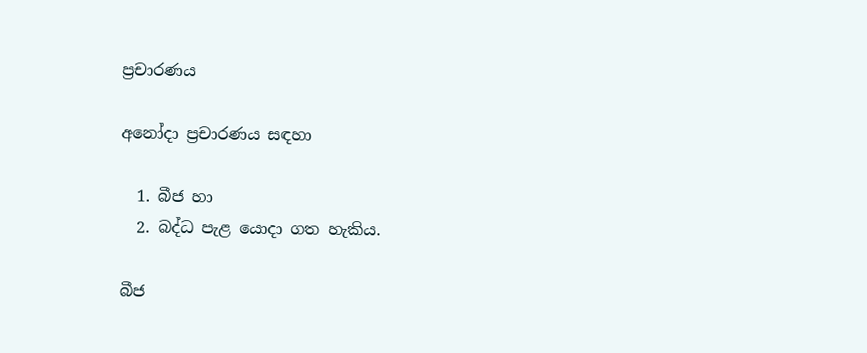ප්‍රචාරණය

අනෝදා ප්‍රචාරණය සඳහා

  1. බීජ හා
  2. බද්ධ පැළ යොදා ගත හැකිය.

බීජ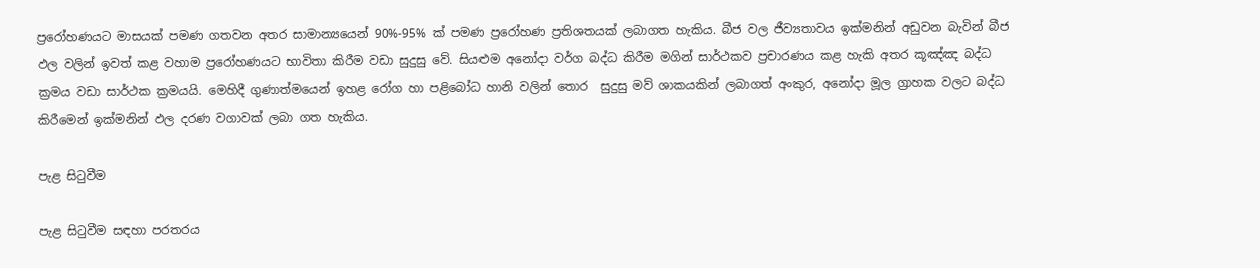ප්‍රරෝහණයට මාසයක් පමණ ගතවන අතර සාමාන්‍යයෙන් 90%-95% ක් පමණ ප්‍රරෝහණ ප්‍රතිශතයක් ලබාගත හැකිය. බීජ වල ජීව්‍යතාවය ඉක්මනින් අඩුවන බැවින් බීජ ඵල වලින් ඉවත් කළ වහාම ප්‍රරෝහණයට භාවිතා කිරීම වඩා සුදුසු වේ. සියළුම අනෝදා වර්ග බද්ධ කිරීම මගින් සාර්ථකව ප්‍රචාරණය කළ හැකි අතර කූඤ්ඤ බද්ධ ක්‍රමය වඩා සාර්ථක ක්‍රමයයි. මෙහිදී ගුණාත්මයෙන් ඉහළ රෝග හා පළිබෝධ හානි වලින් තොර  සුදුසු මව් ශාකයකින් ලබාගත් අංකුර, අනෝදා මූල ග්‍රාහක වලට බද්ධ කිරීමෙන් ඉක්මනින් ඵල දරණ වගාවක් ලබා ගත හැකිය.

පැළ සිටුවීම

පැළ සිටුවීම සඳහා පරතරය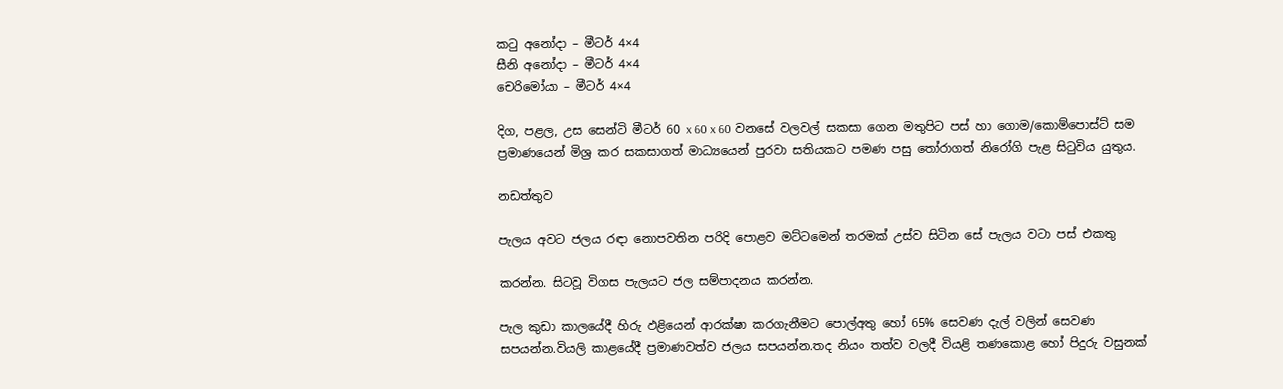කටු අනෝදා – මීටර් 4×4
සීනි අනෝදා – මීටර් 4×4
චෙරිමෝයා – මීටර් 4×4

දිග, පළල, උස සෙන්ටි මීටර් 60 x 60 x 60 වනසේ වලවල් සකසා ගෙන මතුපිට පස් හා ගොම/කොම්පොස්ට් සම ප්‍රමාණයෙන් මිශ්‍ර කර සකසාගත් මාධ්‍යයෙන් පුරවා සතියකට පමණ පසු තෝරාගත් නිරෝගි පැළ සිටුවිය යුතුය.

නඩත්තුව

පැලය අවට ජලය රඳා නොපවතින පරිදි පොළව මට්ටමෙන් තරමක් උස්ව සිටින සේ පැලය වටා පස් එකතු

කරන්න. සිටවූ විගස පැලයට ජල සම්පාදනය කරන්න.

පැල කුඩා කාලයේදී හිරු ඵළියෙන් ආරක්ෂා කරගැනීමට පොල්අතු හෝ 65% සෙවණ දැල් වලින් සෙවණ සපයන්න.වියලි කාළයේදී ප්‍රමාණවත්ව ජලය සපයන්න.තද නියං තත්ව වලදී වියළි තණකොළ හෝ පිදුරු වසුනක්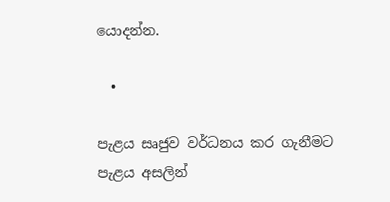යොදන්න.

  •

පැළය සෘජුව වර්ධනය කර ගැනීමට පැළය අසලින්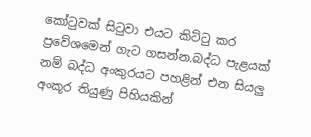කෝටුවක් සිටුවා එයට කිට්ටු කර ප්‍රවේශමෙන් ගැට ගසන්න.බද්ධ පැළයක් නම් බද්ධ අංකුරයට පහළින් එන සියලු අංකූර තියුණු පිහියකින්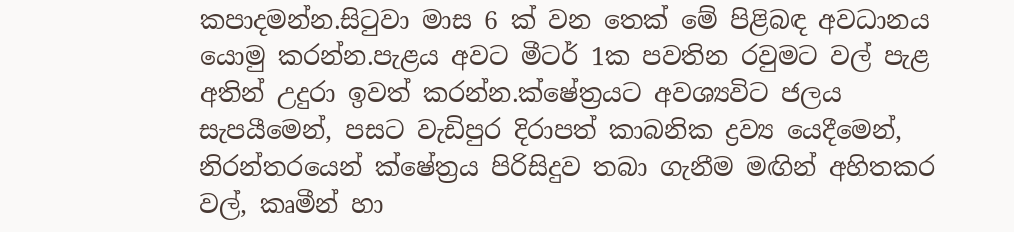කපාදමන්න.සිටුවා මාස 6 ක් වන තෙක් මේ පිළිබඳ අවධානය යොමු කරන්න.පැළය අවට මීටර් 1ක පවතින රවුමට වල් පැළ අතින් උදුරා ඉවත් කරන්න.ක්ෂේත්‍රයට අවශ්‍යවිට ජලය සැපයීමෙන්, පසට වැඩිපුර දිරාපත් කාබනික ද්‍රව්‍ය යෙදීමෙන්, නිරන්තරයෙන් ක්ෂේත්‍රය පිරිසිදුව තබා ගැනීම මඟින් අහිතකර වල්, කෘමීන් හා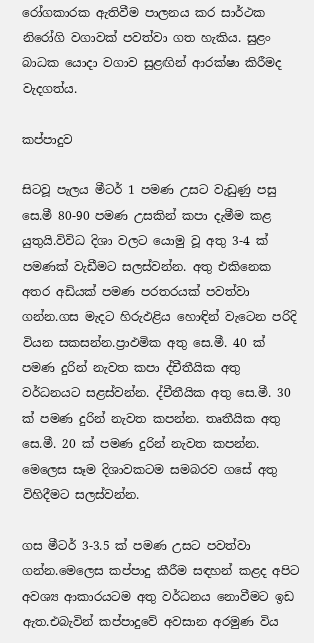රෝගකාරක ඇතිවීම පාලනය කර සාර්ථක නිරෝගි වගාවක් පවත්වා ගත හැකිය. සුළං බාධක යොදා වගාව සුළඟින් ආරක්ෂා කිරීමද වැදගත්ය.

කප්පාදුව

සිටවූ පැලය මීටර් 1 පමණ උසට වැඩුණු පසු සෙ.මී 80-90 පමණ උසකින් කපා දැමීම කළ යුතුයි.විවිධ දිශා වලට යොමු වූ අතු 3-4 ක් පමණක් වැඩීමට සලස්වන්න. අතු එකිනෙක අතර අඩියක් පමණ පරතරයක් පවත්වා ගන්න.ගස මැදට හිරුඵළිය හොඳින් වැටෙන පරිදි වියන සකසන්න.ප්‍රාඵමික අතු සෙ.මී. 40 ක් පමණ දුරින් නැවත කපා ද්චීතීයික අතු වර්ධනයට සළස්වන්න. ද්චීතීයික අතු සෙ.මී. 30 ක් පමණ දුරින් නැවත කපන්න. තෘතීයික අතු සෙ.මී. 20 ක් පමණ දුරින් නැවත කපන්න. මෙලෙස සෑම දිශාවකටම සමබරව ගසේ අතු විහිදීමට සලස්වන්න.

ගස මීටර් 3-3.5 ක් පමණ උසට පවත්වා ගන්න.මෙලෙස කප්පාදු කීරීම සඳහන් කළද අපිට අවශ්‍ය ආකාරයටම අතු වර්ධනය නොවීමට ඉඩ ඇත.එබැවින් කප්පාදුවේ අවසාන අරමුණ විය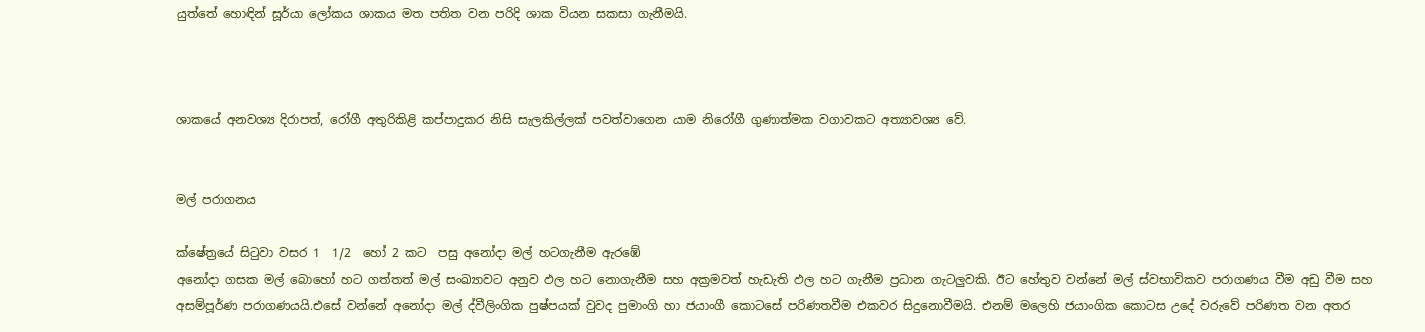යුත්තේ හොඳින් සූර්යා ලෝකය ශාකය මත පතිත වන පරිදි ශාක වියන සකසා ගැනීමයි.



ශාකයේ අනවශ්‍ය දිරාපත්, රෝගී අතුරිකිළි කප්පාදුකර නිසි සැලකිල්ලක් පවත්වාගෙන යාම නිරෝගී ගුණාත්මක වගාවකට අත්‍යාවශ්‍ය වේ.


මල් පරාගනය

ක්ෂේත්‍රයේ සිටුවා වසර 1  1/2  හෝ 2 කට  පසු අනෝදා මල් හටගැනීම ඇරඹේ
අනෝදා ගසක මල් බොහෝ හට ගත්තත් මල් සංඛ්‍යාවට අනුව ඵල හට නොගැනීම සහ අක්‍රමවත් හැඩැති ඵල හට ගැනීම ප්‍රධාන ගැටලුවකි. ඊට හේතුව වන්නේ මල් ස්වභාවිකව පරාගණය වීම අඩු වීම සහ අසම්පූර්ණ පරාගණයයි.එසේ වන්නේ අනෝදා මල් ද්වීලිංගික පුෂ්පයක් වුවද පුමාංගි හා ජයාංගී කොටසේ පරිණතවීම එකවර සිදුනොවීමයි. එනම් මලෙහි ජයාංගික කොටස උදේ වරුවේ පරිණත වන අතර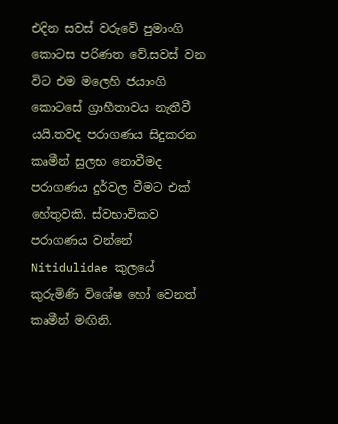එදින සවස් වරුවේ පුමාංගි කොටස පරිණත වේ.සවස් වන විට එම මලෙහි ජයාංගි කොටසේ ග්‍රාහීතාවය නැතීවී යයි.තවද පරාගණය සිදුකරන කෘමීන් සුලභ නොවීමද පරාගණය දුර්වල වීමට එක් හේතුවකි. ස්වභාවිකව පරාගණය වන්නේ Nitidulidae කුලයේ කුරුමිණි විශේෂ හෝ වෙනත් කෘමීන් මඟිනි.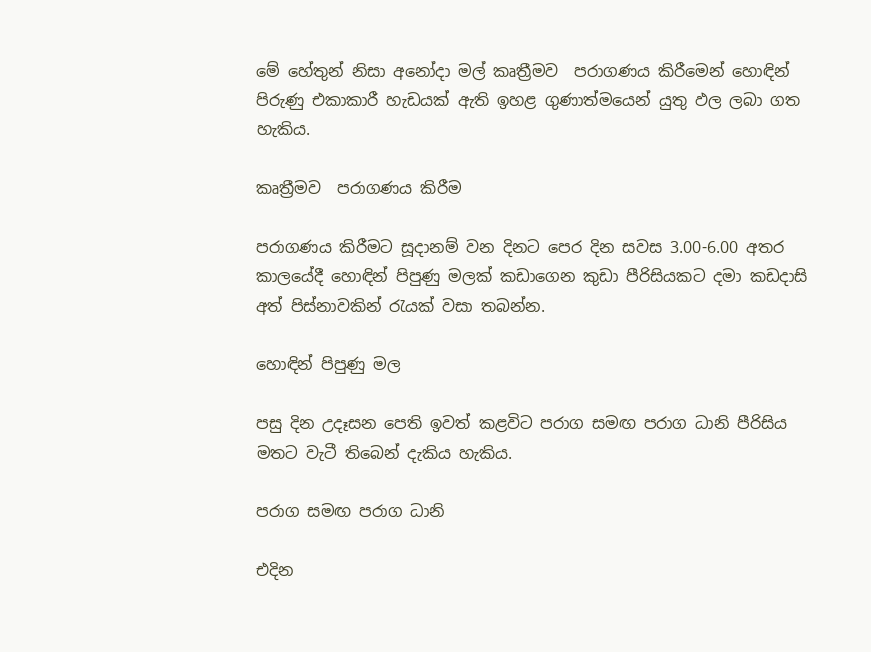මේ හේතුන් නිසා අනෝදා මල් කෘත්‍රීමව  පරාගණය කිරීමෙන් හොඳින් පිරුණු එකාකාරී හැඩයක් ඇති ඉහළ ගුණාත්මයෙන් යුතු ඵල ලබා ගත හැකිය.

කෘත්‍රීමව  පරාගණය කිරීම

පරාගණය කිරීමට සූදානම් වන දිනට පෙර දින සවස 3.00-6.00 අතර කාලයේදී හොඳින් පිපුණු මලක් කඩාගෙන කුඩා පීරිසියකට දමා කඩදාසි අත් පිස්නාවකින් රැයක් වසා තබන්න.

හොඳින් පිපුණු මල

පසු දින උදෑසන පෙති ඉවත් කළවිට පරාග සමඟ පරාග ධානි පීරිසිය මතට වැටී තිබෙන් දැකිය හැකිය.

පරාග සමඟ පරාග ධානි

එදින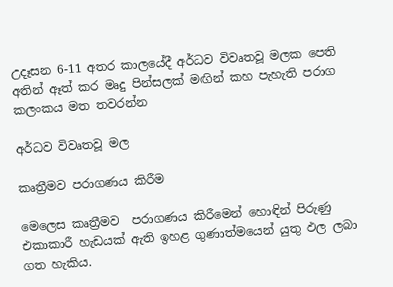උදෑසන 6-11 අතර කාලයේදී අර්ධව විවෘතවූ මලක පෙති අතින් ඈත් කර මෘදු පින්සලක් මඟින් කහ පැහැති පරාග කලංකය මත තවරන්න

අර්ධව විවෘතවූ මල

කෘත්‍රීමව පරාගණය කිරීම

මෙලෙස කෘත්‍රීමව  පරාගණය කිරීමෙන් හොඳින් පිරුණු එකාකාරී හැඩයක් ඇති ඉහළ ගුණාත්මයෙන් යුතු ඵල ලබා ගත හැකිය.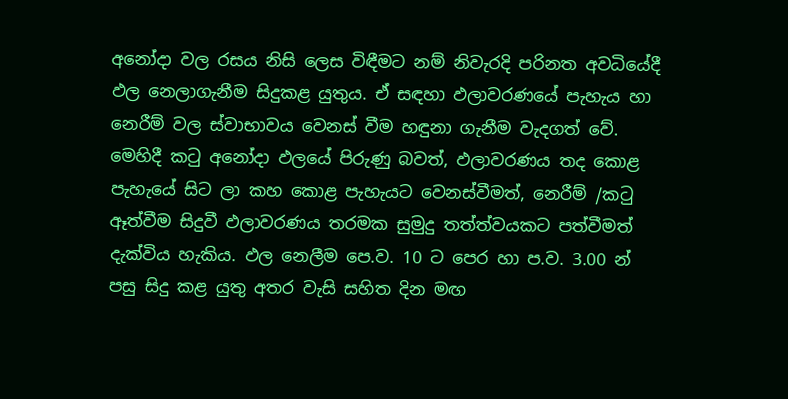අනෝදා වල රසය නිසි ලෙස විඳීමට නම් නිවැරදි පරිනත අවධියේදී ඵල නෙලාගැනීම සිදුකළ යුතුය. ඒ සඳහා ඵලාවරණයේ පැහැය හා නෙරීම් වල ස්වාභාවය වෙනස් වීම හඳුනා ගැනීම වැදගත් වේ. මෙහිදී කටු අනෝදා ඵලයේ පිරුණු බවත්, ඵලාවරණය තද කොළ පැහැයේ සිට ලා කහ කොළ පැහැයට වෙනස්වීමත්, නෙරීම් /කටු ඈත්වීම සිදුවී ඵලාවරණය තරමක සුමුදු තත්ත්වයකට පත්වීමත් දැක්විය හැකිය. ඵල නෙලීම පෙ.ව. 10 ට පෙර හා ප.ව. 3.00 න් පසු සිදු කළ යුතු අතර වැසි සහිත දින මඟ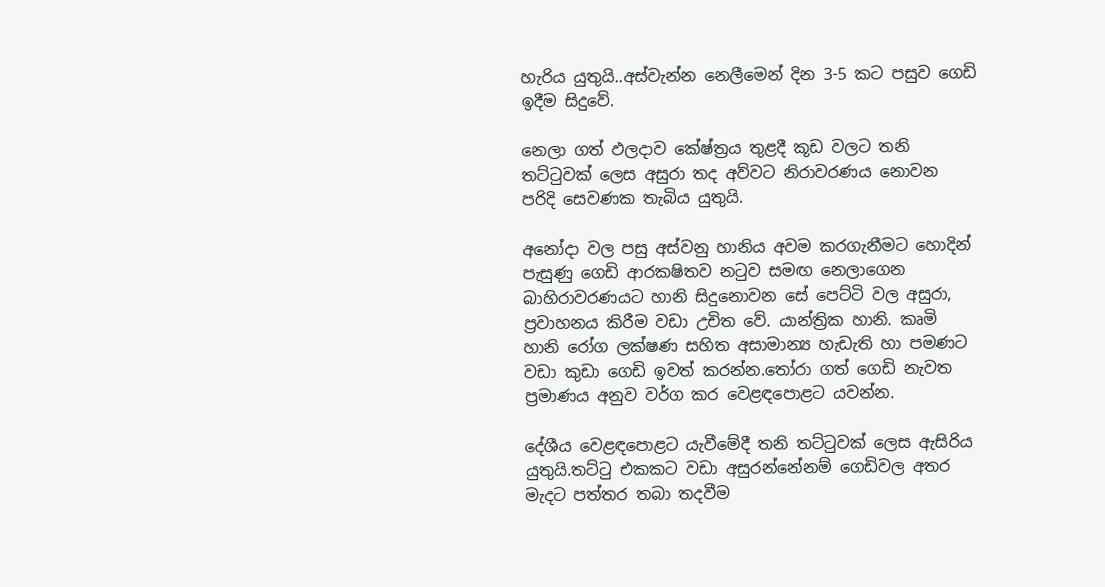හැරිය යුතුයි..අස්වැන්න නෙලීමෙන් දින 3-5 කට පසුව ගෙඩි ඉදීම සිදුවේ.

නෙලා ගත් ඵලදාව කේෂ්ත්‍රය තුළදී කූඩ වලට තනි තට්ටුවක් ලෙස අසුරා තද අව්වට නිරාවරණය නොවන පරිදි සෙවණක තැබිය යුතුයි.

අනෝදා වල පසු අස්වනු හානිය අවම කරගැනීමට හොදින් පැසුණු ගෙඩි ආරක‍ෂිතව නටුව සමඟ නෙලාගෙන බාහිරාවරණයට හානි සිදුනොවන සේ පෙට්ටි වල අසුරා, ප්‍රවාහනය කිරීම වඩා උචිත වේ. යාන්ත්‍රික හානි. කෘමි හානි රෝග ලක්ෂණ සහිත අසාමාන්‍ය හැඩැති හා පමණට වඩා කුඩා ගෙඩි ඉවත් කරන්න.තෝරා ගත් ගෙඩි නැවත ප්‍රමාණය අනුව වර්ග කර වෙළඳපොළට යවන්න.

දේශීය වෙළඳපොළට යැවීමේදී තනි තට්ටුවක් ලෙස ඇසිරිය යුතුයි.තට්ටු එකකට වඩා අසුරන්නේනම් ගෙඩිවල අතර මැදට පත්තර තබා තදවීම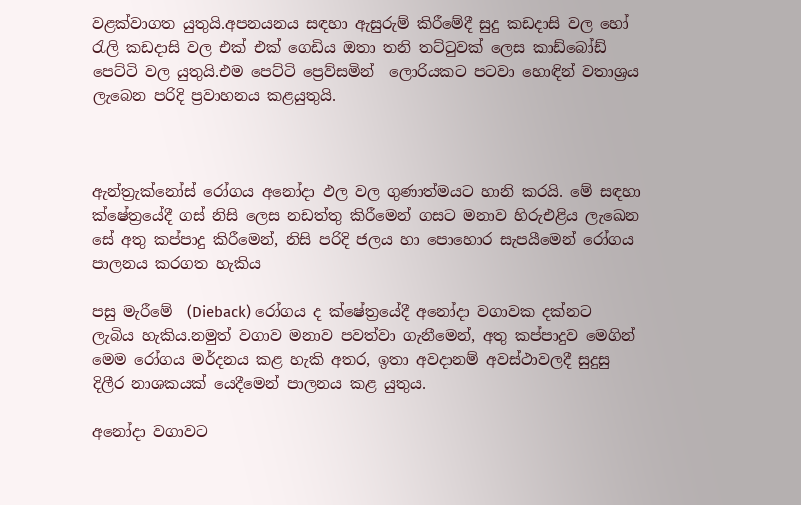වළක්වාගත යුතුයි.අපනයනය සඳහා ඇසුරුම් කිරීමේදී සුදු කඩදාසි වල හෝ රැලි කඩදාසි වල එක් එක් ගෙඩිය ඔතා තනි තට්ටුවක් ලෙස කාඩ්බෝඩ් පෙට්ටි වල යුතුයි.එම පෙට්ටි ප්‍රෙව්සමින්  ලොරියකට පටවා හොඳින් වතාශ්‍රය ලැබෙන පරිදි ප්‍රවාහනය කළයුතුයි.



ඇන්ත්‍රැක්නෝස් රෝගය අනෝදා ඵල වල ගුණාත්මයට හානි කරයි. මේ සඳහා ක්ෂේත්‍රයේදී ගස් නිසි ලෙස නඩත්තු කිරීමෙන් ගසට මනාව හිරුඑළිය ලැඛෙන සේ අතු කප්පාදු කිරීමෙන්, නිසි පරිදි ජලය හා පොහොර සැපයීමෙන් රෝගය පාලනය කරගත හැකිය

පසු මැරීමේ  (Dieback) රෝගය ද ක්ෂේත්‍රයේදී අනෝදා වගාවක දක්නට ලැබිය හැකිය.නමුත් වගාව මනාව පවත්වා ගැනීමෙන්, අතු කප්පාදුව මෙගින් මෙම රෝගය මර්දනය කළ හැකි අතර, ඉතා අවදානම් අවස්ථාවලදී සුදුසු දිලීර නාශකයක් යෙදීමෙන් පාලනය කළ යුතුය.

අනෝදා වගාවට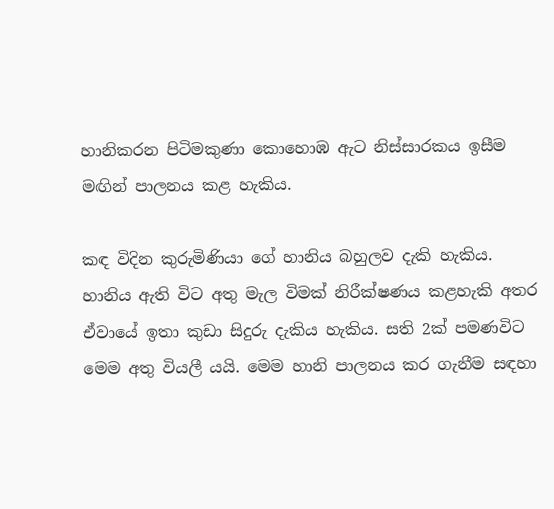හානිකරන පිටිමකුණා කොහොඹ ඇට නිස්සාරකය ඉසීම මඟින් පාලනය කළ හැකිය.

කඳ විදින කුරුමිණියා ගේ හානිය බහුලව දැකි හැකිය. හානිය ඇති විට අතු මැල විමක් නිරීක්ෂණය කළහැකි අතර ඒවායේ ඉතා කුඩා සිදුරු දැකිය හැකිය. සති 2ක් පමණවිට මෙම අතු වියලී යයි. මෙම හානි පාලනය කර ගැනීම සඳහා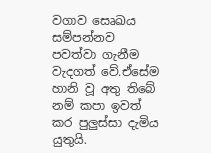වගාව සෙෘඛය සම්පන්නව පවත්වා ගැනීම වැදගත් වේ.ඒසේම හානි වූ අතු තිබේ නම් කපා ඉවත් කර පුලුස්සා දැමිය යුතුයි.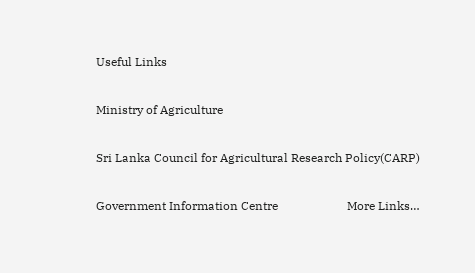Useful Links

Ministry of Agriculture

Sri Lanka Council for Agricultural Research Policy(CARP)

Government Information Centre                       More Links…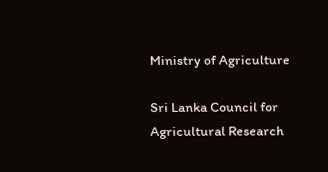Ministry of Agriculture

Sri Lanka Council for Agricultural Research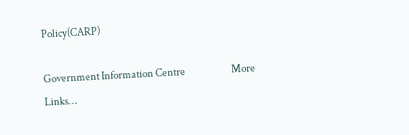Policy(CARP)

Government Information Centre                       More Links…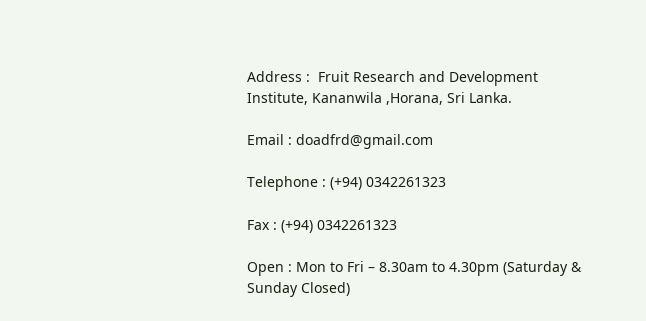Address :  Fruit Research and Development Institute, Kananwila ,Horana, Sri Lanka.

Email : doadfrd@gmail.com

Telephone : (+94) 0342261323

Fax : (+94) 0342261323

Open : Mon to Fri – 8.30am to 4.30pm (Saturday & Sunday Closed)